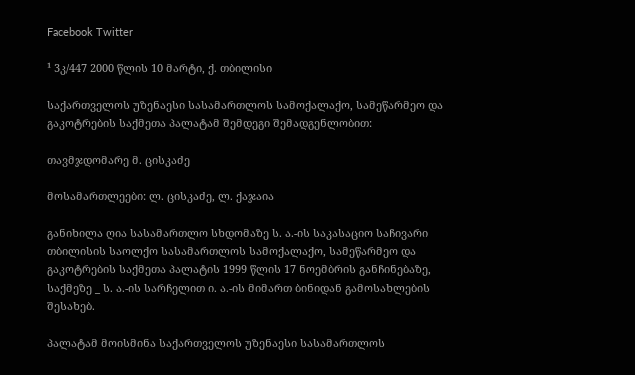Facebook Twitter

¹ 3კ/447 2000 წლის 10 მარტი, ქ. თბილისი

საქართველოს უზენაესი სასამართლოს სამოქალაქო, სამეწარმეო და გაკოტრების საქმეთა პალატამ შემდეგი შემადგენლობით:

თავმჯდომარე მ. ცისკაძე

მოსამართლეები: ლ. ცისკაძე, ლ. ქაჯაია

განიხილა ღია სასამართლო სხდომაზე ს. ა.-ის საკასაციო საჩივარი თბილისის საოლქო სასამართლოს სამოქალაქო, სამეწარმეო და გაკოტრების საქმეთა პალატის 1999 წლის 17 ნოემბრის განჩინებაზე, საქმეზე _ ს. ა.-ის სარჩელით ი. ა.-ის მიმართ ბინიდან გამოსახლების შესახებ.

პალატამ მოისმინა საქართველოს უზენაესი სასამართლოს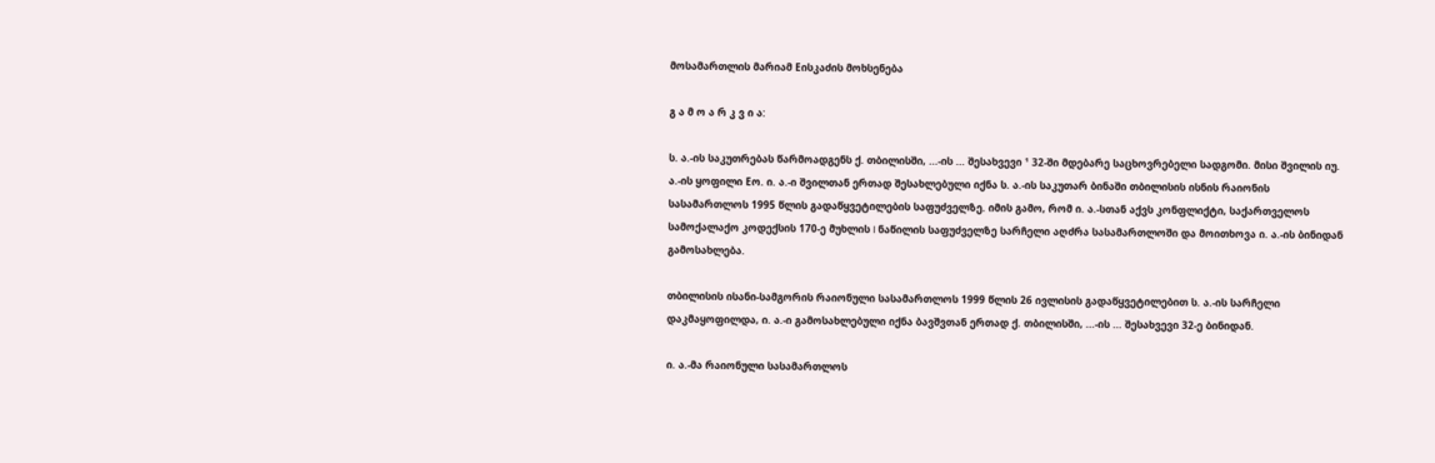მოსამართლის მარიამ Eისკაძის მოხსენება

გ ა მ ო ა რ კ ვ ი ა:

ს. ა.-ის საკუთრებას წარმოადგენს ქ. თბილისში, ...-ის ... შესახვევი ¹ 32-ში მდებარე საცხოვრებელი სადგომი. მისი შვილის იუ. ა.-ის ყოფილი Eო. ი. ა.-ი შვილთან ერთად შესახლებული იქნა ს. ა.-ის საკუთარ ბინაში თბილისის ისნის რაიონის სასამართლოს 1995 წლის გადაწყვეტილების საფუძველზე. იმის გამო, რომ ი. ა.-სთან აქვს კონფლიქტი, საქართველოს სამოქალაქო კოდექსის 170-ე მუხლის I ნაწილის საფუძველზე სარჩელი აღძრა სასამართლოში და მოითხოვა ი. ა.-ის ბინიდან გამოსახლება.

თბილისის ისანი-სამგორის რაიონული სასამართლოს 1999 წლის 26 ივლისის გადაწყვეტილებით ს. ა.-ის სარჩელი დაკმაყოფილდა, ი. ა.-ი გამოსახლებული იქნა ბავშვთან ერთად ქ. თბილისში, ...-ის ... შესახვევი 32-ე ბინიდან.

ი. ა.-მა რაიონული სასამართლოს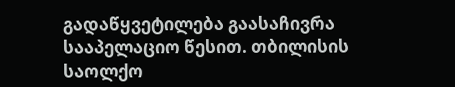გადაწყვეტილება გაასაჩივრა სააპელაციო წესით. თბილისის საოლქო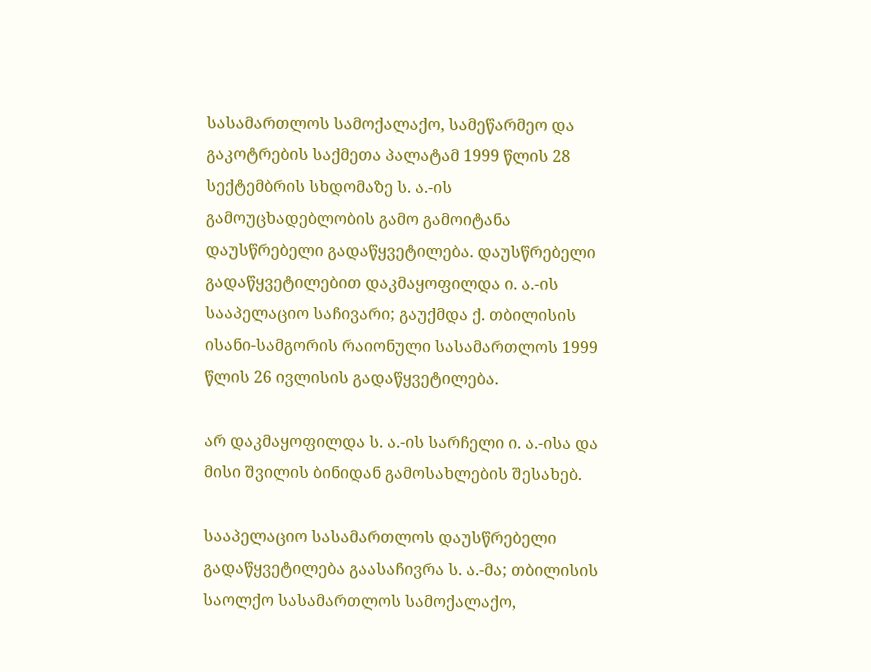სასამართლოს სამოქალაქო, სამეწარმეო და გაკოტრების საქმეთა პალატამ 1999 წლის 28 სექტემბრის სხდომაზე ს. ა.-ის გამოუცხადებლობის გამო გამოიტანა დაუსწრებელი გადაწყვეტილება. დაუსწრებელი გადაწყვეტილებით დაკმაყოფილდა ი. ა.-ის სააპელაციო საჩივარი; გაუქმდა ქ. თბილისის ისანი-სამგორის რაიონული სასამართლოს 1999 წლის 26 ივლისის გადაწყვეტილება.

არ დაკმაყოფილდა ს. ა.-ის სარჩელი ი. ა.-ისა და მისი შვილის ბინიდან გამოსახლების შესახებ.

სააპელაციო სასამართლოს დაუსწრებელი გადაწყვეტილება გაასაჩივრა ს. ა.-მა; თბილისის საოლქო სასამართლოს სამოქალაქო,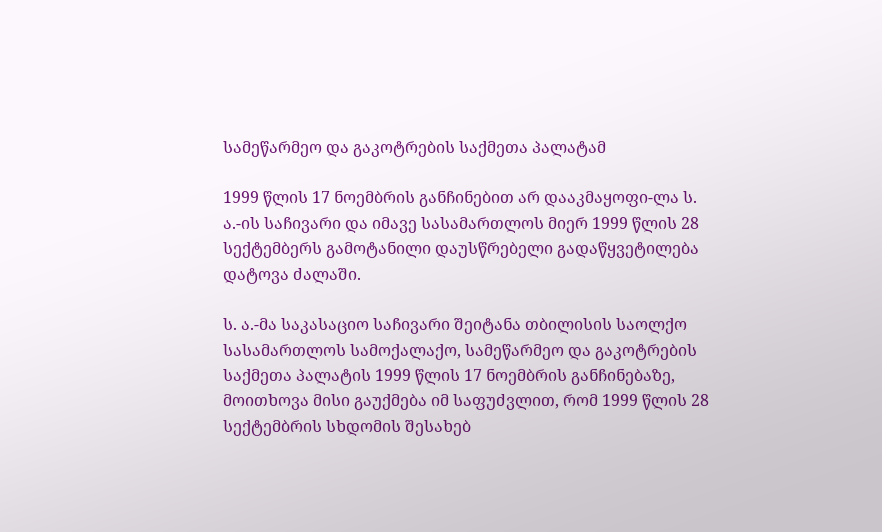სამეწარმეო და გაკოტრების საქმეთა პალატამ

1999 წლის 17 ნოემბრის განჩინებით არ დააკმაყოფი-ლა ს. ა.-ის საჩივარი და იმავე სასამართლოს მიერ 1999 წლის 28 სექტემბერს გამოტანილი დაუსწრებელი გადაწყვეტილება დატოვა ძალაში.

ს. ა.-მა საკასაციო საჩივარი შეიტანა თბილისის საოლქო სასამართლოს სამოქალაქო, სამეწარმეო და გაკოტრების საქმეთა პალატის 1999 წლის 17 ნოემბრის განჩინებაზე, მოითხოვა მისი გაუქმება იმ საფუძვლით, რომ 1999 წლის 28 სექტემბრის სხდომის შესახებ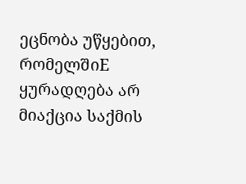ეცნობა უწყებით, რომელშიE ყურადღება არ მიაქცია საქმის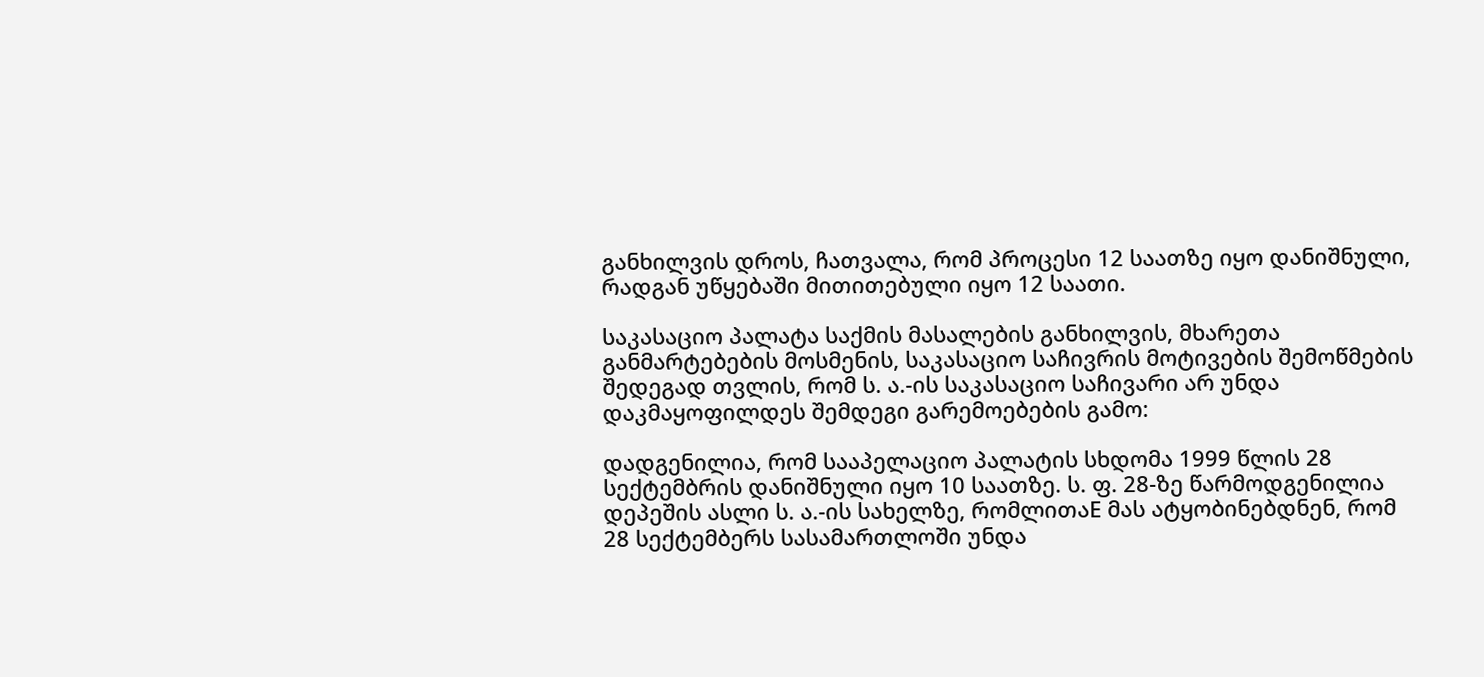განხილვის დროს, ჩათვალა, რომ პროცესი 12 საათზე იყო დანიშნული, რადგან უწყებაში მითითებული იყო 12 საათი.

საკასაციო პალატა საქმის მასალების განხილვის, მხარეთა განმარტებების მოსმენის, საკასაციო საჩივრის მოტივების შემოწმების შედეგად თვლის, რომ ს. ა.-ის საკასაციო საჩივარი არ უნდა დაკმაყოფილდეს შემდეგი გარემოებების გამო:

დადგენილია, რომ სააპელაციო პალატის სხდომა 1999 წლის 28 სექტემბრის დანიშნული იყო 10 საათზე. ს. ფ. 28-ზე წარმოდგენილია დეპეშის ასლი ს. ა.-ის სახელზე, რომლითაE მას ატყობინებდნენ, რომ 28 სექტემბერს სასამართლოში უნდა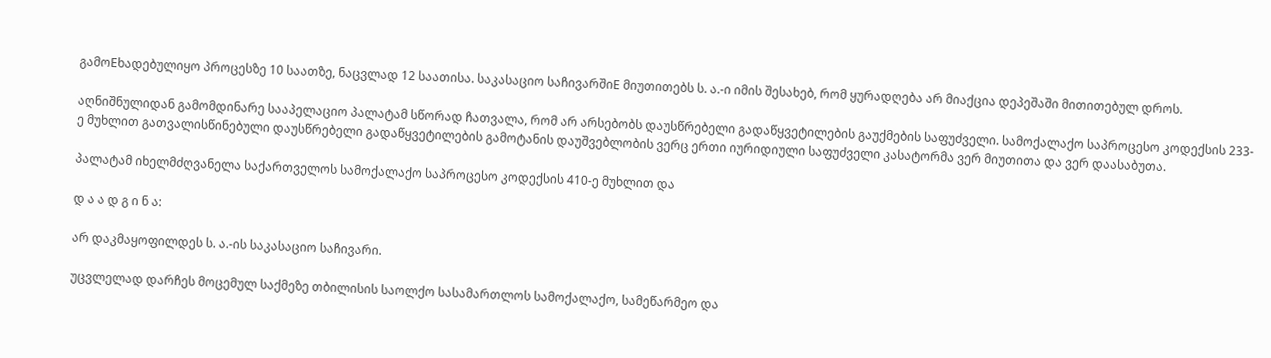გამოEხადებულიყო პროცესზე 10 საათზე, ნაცვლად 12 საათისა. საკასაციო საჩივარშიE მიუთითებს ს. ა.-ი იმის შესახებ, რომ ყურადღება არ მიაქცია დეპეშაში მითითებულ დროს.

აღნიშნულიდან გამომდინარე სააპელაციო პალატამ სწორად ჩათვალა, რომ არ არსებობს დაუსწრებელი გადაწყვეტილების გაუქმების საფუძველი. სამოქალაქო საპროცესო კოდექსის 233-ე მუხლით გათვალისწინებული დაუსწრებელი გადაწყვეტილების გამოტანის დაუშვებლობის ვერც ერთი იურიდიული საფუძველი კასატორმა ვერ მიუთითა და ვერ დაასაბუთა.

პალატამ იხელმძღვანელა საქართველოს სამოქალაქო საპროცესო კოდექსის 410-ე მუხლით და

დ ა ა დ გ ი ნ ა:

არ დაკმაყოფილდეს ს. ა.-ის საკასაციო საჩივარი.

უცვლელად დარჩეს მოცემულ საქმეზე თბილისის საოლქო სასამართლოს სამოქალაქო, სამეწარმეო და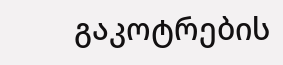გაკოტრების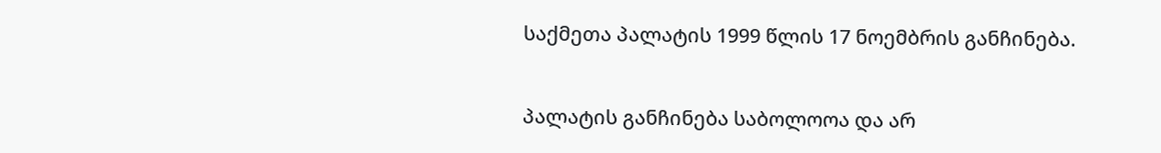საქმეთა პალატის 1999 წლის 17 ნოემბრის განჩინება.

პალატის განჩინება საბოლოოა და არ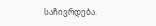საჩივრდება.